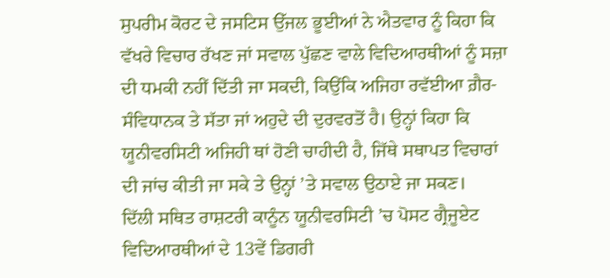ਸੁਪਰੀਮ ਕੋਰਟ ਦੇ ਜਸਟਿਸ ਉੱਜਲ ਭੂਈਆਂ ਨੇ ਐਤਵਾਰ ਨੂੰ ਕਿਹਾ ਕਿ ਵੱਖਰੇ ਵਿਚਾਰ ਰੱਖਣ ਜਾਂ ਸਵਾਲ ਪੁੱਛਣ ਵਾਲੇ ਵਿਦਿਆਰਥੀਆਂ ਨੂੰ ਸਜ਼ਾ ਦੀ ਧਮਕੀ ਨਹੀਂ ਦਿੱਤੀ ਜਾ ਸਕਦੀ, ਕਿਉਂਕਿ ਅਜਿਹਾ ਰਵੱਈਆ ਗ਼ੈਰ-ਸੰਵਿਧਾਨਕ ਤੇ ਸੱਤਾ ਜਾਂ ਅਹੁਦੇ ਦੀ ਦੁਰਵਰਤੋਂ ਹੈ। ਉਨ੍ਹਾਂ ਕਿਹਾ ਕਿ ਯੂਨੀਵਰਸਿਟੀ ਅਜਿਹੀ ਥਾਂ ਹੋਣੀ ਚਾਹੀਦੀ ਹੈ, ਜਿੱਥੇ ਸਥਾਪਤ ਵਿਚਾਰਾਂ ਦੀ ਜਾਂਚ ਕੀਤੀ ਜਾ ਸਕੇ ਤੇ ਉਨ੍ਹਾਂ ’ਤੇ ਸਵਾਲ ਉਠਾਏ ਜਾ ਸਕਣ।
ਦਿੱਲੀ ਸਥਿਤ ਰਾਸ਼ਟਰੀ ਕਾਨੂੰਨ ਯੂਨੀਵਰਸਿਟੀ ’ਚ ਪੋਸਟ ਗ੍ਰੈਜੂਏਟ ਵਿਦਿਆਰਥੀਆਂ ਦੇ 13ਵੇਂ ਡਿਗਰੀ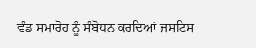ਵੰਡ ਸਮਾਰੋਹ ਨੂੰ ਸੰਬੋਧਨ ਕਰਦਿਆਂ ਜਸਟਿਸ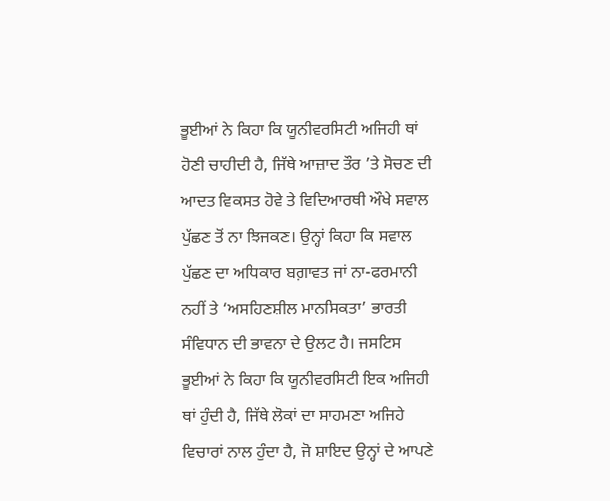ਭੂਈਆਂ ਨੇ ਕਿਹਾ ਕਿ ਯੂਨੀਵਰਸਿਟੀ ਅਜਿਹੀ ਥਾਂ ਹੋਣੀ ਚਾਹੀਦੀ ਹੈ, ਜਿੱਥੇ ਆਜ਼ਾਦ ਤੌਰ ’ਤੇ ਸੋਚਣ ਦੀ ਆਦਤ ਵਿਕਸਤ ਹੋਵੇ ਤੇ ਵਿਦਿਆਰਥੀ ਔਖੇ ਸਵਾਲ ਪੁੱਛਣ ਤੋਂ ਨਾ ਝਿਜਕਣ। ਉਨ੍ਹਾਂ ਕਿਹਾ ਕਿ ਸਵਾਲ ਪੁੱਛਣ ਦਾ ਅਧਿਕਾਰ ਬਗ਼ਾਵਤ ਜਾਂ ਨਾ-ਫਰਮਾਨੀ ਨਹੀਂ ਤੇ ‘ਅਸਹਿਣਸ਼ੀਲ ਮਾਨਸਿਕਤਾ’ ਭਾਰਤੀ ਸੰਵਿਧਾਨ ਦੀ ਭਾਵਨਾ ਦੇ ਉਲਟ ਹੈ। ਜਸਟਿਸ ਭੂਈਆਂ ਨੇ ਕਿਹਾ ਕਿ ਯੂਨੀਵਰਸਿਟੀ ਇਕ ਅਜਿਹੀ ਥਾਂ ਹੁੰਦੀ ਹੈ, ਜਿੱਥੇ ਲੋਕਾਂ ਦਾ ਸਾਹਮਣਾ ਅਜਿਹੇ ਵਿਚਾਰਾਂ ਨਾਲ ਹੁੰਦਾ ਹੈ, ਜੋ ਸ਼ਾਇਦ ਉਨ੍ਹਾਂ ਦੇ ਆਪਣੇ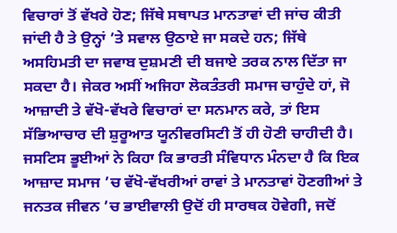ਵਿਚਾਰਾਂ ਤੋਂ ਵੱਖਰੇ ਹੋਣ; ਜਿੱਥੇ ਸਥਾਪਤ ਮਾਨਤਾਵਾਂ ਦੀ ਜਾਂਚ ਕੀਤੀ ਜਾਂਦੀ ਹੈ ਤੇ ਉਨ੍ਹਾਂ ’ਤੇ ਸਵਾਲ ਉਠਾਏ ਜਾ ਸਕਦੇ ਹਨ; ਜਿੱਥੇ ਅਸਹਿਮਤੀ ਦਾ ਜਵਾਬ ਦੁਸ਼ਮਣੀ ਦੀ ਬਜਾਏ ਤਰਕ ਨਾਲ ਦਿੱਤਾ ਜਾ ਸਕਦਾ ਹੈ। ਜੇਕਰ ਅਸੀਂ ਅਜਿਹਾ ਲੋਕਤੰਤਰੀ ਸਮਾਜ ਚਾਹੁੰਦੇ ਹਾਂ, ਜੋ ਆਜ਼ਾਦੀ ਤੇ ਵੱਖੋ-ਵੱਖਰੇ ਵਿਚਾਰਾਂ ਦਾ ਸਨਮਾਨ ਕਰੇ, ਤਾਂ ਇਸ ਸੱਭਿਆਚਾਰ ਦੀ ਸ਼ੁਰੂਆਤ ਯੂਨੀਵਰਸਿਟੀ ਤੋਂ ਹੀ ਹੋਣੀ ਚਾਹੀਦੀ ਹੈ।
ਜਸਟਿਸ ਭੂਈਆਂ ਨੇ ਕਿਹਾ ਕਿ ਭਾਰਤੀ ਸੰਵਿਧਾਨ ਮੰਨਦਾ ਹੈ ਕਿ ਇਕ ਆਜ਼ਾਦ ਸਮਾਜ ’ਚ ਵੱਖੋ-ਵੱਖਰੀਆਂ ਰਾਵਾਂ ਤੇ ਮਾਨਤਾਵਾਂ ਹੋਣਗੀਆਂ ਤੇ ਜਨਤਕ ਜੀਵਨ ’ਚ ਭਾਈਵਾਲੀ ਉਦੋਂ ਹੀ ਸਾਰਥਕ ਹੋਵੇਗੀ, ਜਦੋਂ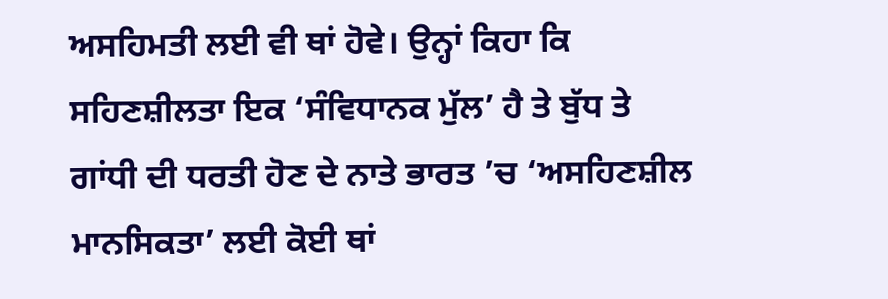ਅਸਹਿਮਤੀ ਲਈ ਵੀ ਥਾਂ ਹੋਵੇ। ਉਨ੍ਹਾਂ ਕਿਹਾ ਕਿ ਸਹਿਣਸ਼ੀਲਤਾ ਇਕ ‘ਸੰਵਿਧਾਨਕ ਮੁੱਲ’ ਹੈ ਤੇ ਬੁੱਧ ਤੇ ਗਾਂਧੀ ਦੀ ਧਰਤੀ ਹੋਣ ਦੇ ਨਾਤੇ ਭਾਰਤ ’ਚ ‘ਅਸਹਿਣਸ਼ੀਲ ਮਾਨਸਿਕਤਾ’ ਲਈ ਕੋਈ ਥਾਂ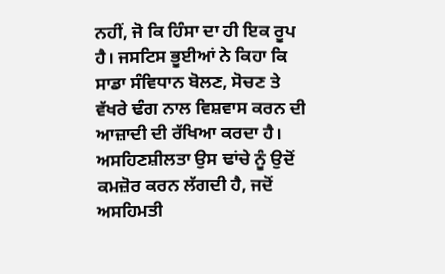ਨਹੀਂ, ਜੋ ਕਿ ਹਿੰਸਾ ਦਾ ਹੀ ਇਕ ਰੂਪ ਹੈ। ਜਸਟਿਸ ਭੂਈਆਂ ਨੇ ਕਿਹਾ ਕਿ ਸਾਡਾ ਸੰਵਿਧਾਨ ਬੋਲਣ, ਸੋਚਣ ਤੇ ਵੱਖਰੇ ਢੰਗ ਨਾਲ ਵਿਸ਼ਵਾਸ ਕਰਨ ਦੀ ਆਜ਼ਾਦੀ ਦੀ ਰੱਖਿਆ ਕਰਦਾ ਹੈ। ਅਸਹਿਣਸ਼ੀਲਤਾ ਉਸ ਢਾਂਚੇ ਨੂੰ ਉਦੋਂ ਕਮਜ਼ੋਰ ਕਰਨ ਲੱਗਦੀ ਹੈ, ਜਦੋਂ ਅਸਹਿਮਤੀ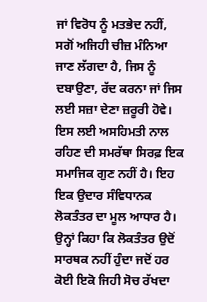ਜਾਂ ਵਿਰੋਧ ਨੂੰ ਮਤਭੇਦ ਨਹੀਂ, ਸਗੋਂ ਅਜਿਹੀ ਚੀਜ਼ ਮੰਨਿਆ ਜਾਣ ਲੱਗਦਾ ਹੈ, ਜਿਸ ਨੂੰ ਦਬਾਉਣਾ, ਰੱਦ ਕਰਨਾ ਜਾਂ ਜਿਸ ਲਈ ਸਜ਼ਾ ਦੇਣਾ ਜ਼ਰੂਰੀ ਹੋਵੇ। ਇਸ ਲਈ ਅਸਹਿਮਤੀ ਨਾਲ ਰਹਿਣ ਦੀ ਸਮਰੱਥਾ ਸਿਰਫ਼ ਇਕ ਸਮਾਜਿਕ ਗੁਣ ਨਹੀਂ ਹੈ। ਇਹ ਇਕ ਉਦਾਰ ਸੰਵਿਧਾਨਕ ਲੋਕਤੰਤਰ ਦਾ ਮੂਲ ਆਧਾਰ ਹੈ। ਉਨ੍ਹਾਂ ਕਿਹਾ ਕਿ ਲੋਕਤੰਤਰ ਉਦੋਂ ਸਾਰਥਕ ਨਹੀਂ ਹੁੰਦਾ ਜਦੋਂ ਹਰ ਕੋਈ ਇਕੋ ਜਿਹੀ ਸੋਚ ਰੱਖਦਾ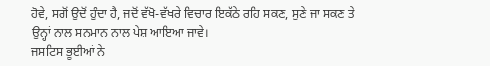ਹੋਵੇ, ਸਗੋਂ ਉਦੋਂ ਹੁੰਦਾ ਹੈ, ਜਦੋਂ ਵੱਖੋ-ਵੱਖਰੇ ਵਿਚਾਰ ਇਕੱਠੇ ਰਹਿ ਸਕਣ, ਸੁਣੇ ਜਾ ਸਕਣ ਤੇ ਉਨ੍ਹਾਂ ਨਾਲ ਸਨਮਾਨ ਨਾਲ ਪੇਸ਼ ਆਇਆ ਜਾਵੇ।
ਜਸਟਿਸ ਭੂਈਆਂ ਨੇ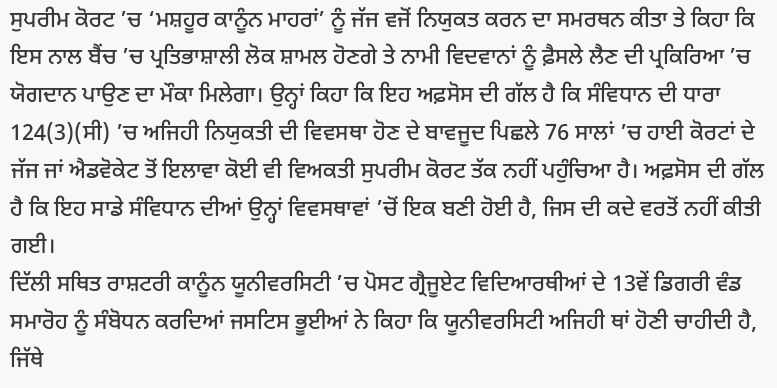ਸੁਪਰੀਮ ਕੋਰਟ ’ਚ ‘ਮਸ਼ਹੂਰ ਕਾਨੂੰਨ ਮਾਹਰਾਂ’ ਨੂੰ ਜੱਜ ਵਜੋਂ ਨਿਯੁਕਤ ਕਰਨ ਦਾ ਸਮਰਥਨ ਕੀਤਾ ਤੇ ਕਿਹਾ ਕਿ ਇਸ ਨਾਲ ਬੈਂਚ ’ਚ ਪ੍ਰਤਿਭਾਸ਼ਾਲੀ ਲੋਕ ਸ਼ਾਮਲ ਹੋਣਗੇ ਤੇ ਨਾਮੀ ਵਿਦਵਾਨਾਂ ਨੂੰ ਫ਼ੈਸਲੇ ਲੈਣ ਦੀ ਪ੍ਰਕਿਰਿਆ ’ਚ ਯੋਗਦਾਨ ਪਾਉਣ ਦਾ ਮੌਕਾ ਮਿਲੇਗਾ। ਉਨ੍ਹਾਂ ਕਿਹਾ ਕਿ ਇਹ ਅਫ਼ਸੋਸ ਦੀ ਗੱਲ ਹੈ ਕਿ ਸੰਵਿਧਾਨ ਦੀ ਧਾਰਾ 124(3)(ਸੀ) ’ਚ ਅਜਿਹੀ ਨਿਯੁਕਤੀ ਦੀ ਵਿਵਸਥਾ ਹੋਣ ਦੇ ਬਾਵਜੂਦ ਪਿਛਲੇ 76 ਸਾਲਾਂ ’ਚ ਹਾਈ ਕੋਰਟਾਂ ਦੇ ਜੱਜ ਜਾਂ ਐਡਵੋਕੇਟ ਤੋਂ ਇਲਾਵਾ ਕੋਈ ਵੀ ਵਿਅਕਤੀ ਸੁਪਰੀਮ ਕੋਰਟ ਤੱਕ ਨਹੀਂ ਪਹੁੰਚਿਆ ਹੈ। ਅਫ਼ਸੋਸ ਦੀ ਗੱਲ ਹੈ ਕਿ ਇਹ ਸਾਡੇ ਸੰਵਿਧਾਨ ਦੀਆਂ ਉਨ੍ਹਾਂ ਵਿਵਸਥਾਵਾਂ ’ਚੋਂ ਇਕ ਬਣੀ ਹੋਈ ਹੈ, ਜਿਸ ਦੀ ਕਦੇ ਵਰਤੋਂ ਨਹੀਂ ਕੀਤੀ ਗਈ।
ਦਿੱਲੀ ਸਥਿਤ ਰਾਸ਼ਟਰੀ ਕਾਨੂੰਨ ਯੂਨੀਵਰਸਿਟੀ ’ਚ ਪੋਸਟ ਗ੍ਰੈਜੂਏਟ ਵਿਦਿਆਰਥੀਆਂ ਦੇ 13ਵੇਂ ਡਿਗਰੀ ਵੰਡ ਸਮਾਰੋਹ ਨੂੰ ਸੰਬੋਧਨ ਕਰਦਿਆਂ ਜਸਟਿਸ ਭੂਈਆਂ ਨੇ ਕਿਹਾ ਕਿ ਯੂਨੀਵਰਸਿਟੀ ਅਜਿਹੀ ਥਾਂ ਹੋਣੀ ਚਾਹੀਦੀ ਹੈ, ਜਿੱਥੇ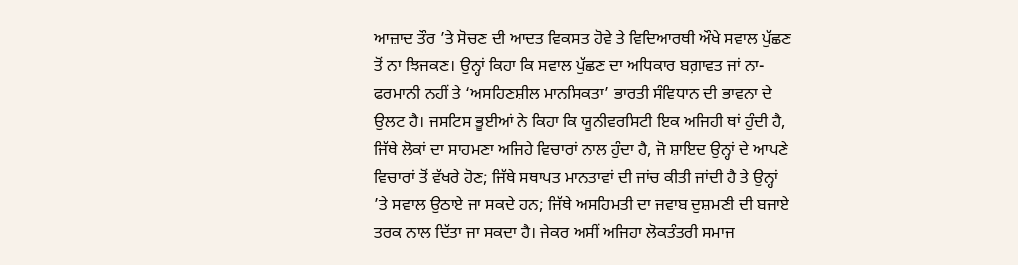ਆਜ਼ਾਦ ਤੌਰ ’ਤੇ ਸੋਚਣ ਦੀ ਆਦਤ ਵਿਕਸਤ ਹੋਵੇ ਤੇ ਵਿਦਿਆਰਥੀ ਔਖੇ ਸਵਾਲ ਪੁੱਛਣ ਤੋਂ ਨਾ ਝਿਜਕਣ। ਉਨ੍ਹਾਂ ਕਿਹਾ ਕਿ ਸਵਾਲ ਪੁੱਛਣ ਦਾ ਅਧਿਕਾਰ ਬਗ਼ਾਵਤ ਜਾਂ ਨਾ-ਫਰਮਾਨੀ ਨਹੀਂ ਤੇ ‘ਅਸਹਿਣਸ਼ੀਲ ਮਾਨਸਿਕਤਾ’ ਭਾਰਤੀ ਸੰਵਿਧਾਨ ਦੀ ਭਾਵਨਾ ਦੇ ਉਲਟ ਹੈ। ਜਸਟਿਸ ਭੂਈਆਂ ਨੇ ਕਿਹਾ ਕਿ ਯੂਨੀਵਰਸਿਟੀ ਇਕ ਅਜਿਹੀ ਥਾਂ ਹੁੰਦੀ ਹੈ, ਜਿੱਥੇ ਲੋਕਾਂ ਦਾ ਸਾਹਮਣਾ ਅਜਿਹੇ ਵਿਚਾਰਾਂ ਨਾਲ ਹੁੰਦਾ ਹੈ, ਜੋ ਸ਼ਾਇਦ ਉਨ੍ਹਾਂ ਦੇ ਆਪਣੇ ਵਿਚਾਰਾਂ ਤੋਂ ਵੱਖਰੇ ਹੋਣ; ਜਿੱਥੇ ਸਥਾਪਤ ਮਾਨਤਾਵਾਂ ਦੀ ਜਾਂਚ ਕੀਤੀ ਜਾਂਦੀ ਹੈ ਤੇ ਉਨ੍ਹਾਂ ’ਤੇ ਸਵਾਲ ਉਠਾਏ ਜਾ ਸਕਦੇ ਹਨ; ਜਿੱਥੇ ਅਸਹਿਮਤੀ ਦਾ ਜਵਾਬ ਦੁਸ਼ਮਣੀ ਦੀ ਬਜਾਏ ਤਰਕ ਨਾਲ ਦਿੱਤਾ ਜਾ ਸਕਦਾ ਹੈ। ਜੇਕਰ ਅਸੀਂ ਅਜਿਹਾ ਲੋਕਤੰਤਰੀ ਸਮਾਜ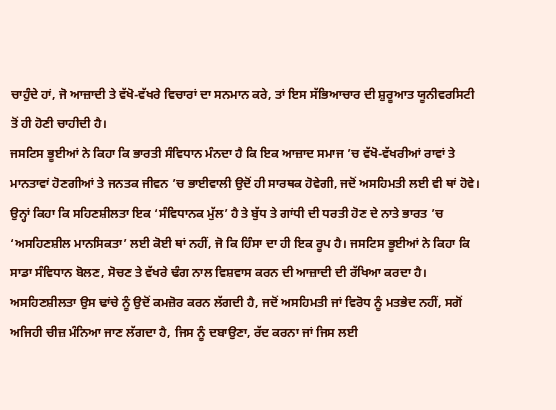ਚਾਹੁੰਦੇ ਹਾਂ, ਜੋ ਆਜ਼ਾਦੀ ਤੇ ਵੱਖੋ-ਵੱਖਰੇ ਵਿਚਾਰਾਂ ਦਾ ਸਨਮਾਨ ਕਰੇ, ਤਾਂ ਇਸ ਸੱਭਿਆਚਾਰ ਦੀ ਸ਼ੁਰੂਆਤ ਯੂਨੀਵਰਸਿਟੀ ਤੋਂ ਹੀ ਹੋਣੀ ਚਾਹੀਦੀ ਹੈ।
ਜਸਟਿਸ ਭੂਈਆਂ ਨੇ ਕਿਹਾ ਕਿ ਭਾਰਤੀ ਸੰਵਿਧਾਨ ਮੰਨਦਾ ਹੈ ਕਿ ਇਕ ਆਜ਼ਾਦ ਸਮਾਜ ’ਚ ਵੱਖੋ-ਵੱਖਰੀਆਂ ਰਾਵਾਂ ਤੇ ਮਾਨਤਾਵਾਂ ਹੋਣਗੀਆਂ ਤੇ ਜਨਤਕ ਜੀਵਨ ’ਚ ਭਾਈਵਾਲੀ ਉਦੋਂ ਹੀ ਸਾਰਥਕ ਹੋਵੇਗੀ, ਜਦੋਂ ਅਸਹਿਮਤੀ ਲਈ ਵੀ ਥਾਂ ਹੋਵੇ। ਉਨ੍ਹਾਂ ਕਿਹਾ ਕਿ ਸਹਿਣਸ਼ੀਲਤਾ ਇਕ ‘ਸੰਵਿਧਾਨਕ ਮੁੱਲ’ ਹੈ ਤੇ ਬੁੱਧ ਤੇ ਗਾਂਧੀ ਦੀ ਧਰਤੀ ਹੋਣ ਦੇ ਨਾਤੇ ਭਾਰਤ ’ਚ ‘ਅਸਹਿਣਸ਼ੀਲ ਮਾਨਸਿਕਤਾ’ ਲਈ ਕੋਈ ਥਾਂ ਨਹੀਂ, ਜੋ ਕਿ ਹਿੰਸਾ ਦਾ ਹੀ ਇਕ ਰੂਪ ਹੈ। ਜਸਟਿਸ ਭੂਈਆਂ ਨੇ ਕਿਹਾ ਕਿ ਸਾਡਾ ਸੰਵਿਧਾਨ ਬੋਲਣ, ਸੋਚਣ ਤੇ ਵੱਖਰੇ ਢੰਗ ਨਾਲ ਵਿਸ਼ਵਾਸ ਕਰਨ ਦੀ ਆਜ਼ਾਦੀ ਦੀ ਰੱਖਿਆ ਕਰਦਾ ਹੈ। ਅਸਹਿਣਸ਼ੀਲਤਾ ਉਸ ਢਾਂਚੇ ਨੂੰ ਉਦੋਂ ਕਮਜ਼ੋਰ ਕਰਨ ਲੱਗਦੀ ਹੈ, ਜਦੋਂ ਅਸਹਿਮਤੀ ਜਾਂ ਵਿਰੋਧ ਨੂੰ ਮਤਭੇਦ ਨਹੀਂ, ਸਗੋਂ ਅਜਿਹੀ ਚੀਜ਼ ਮੰਨਿਆ ਜਾਣ ਲੱਗਦਾ ਹੈ, ਜਿਸ ਨੂੰ ਦਬਾਉਣਾ, ਰੱਦ ਕਰਨਾ ਜਾਂ ਜਿਸ ਲਈ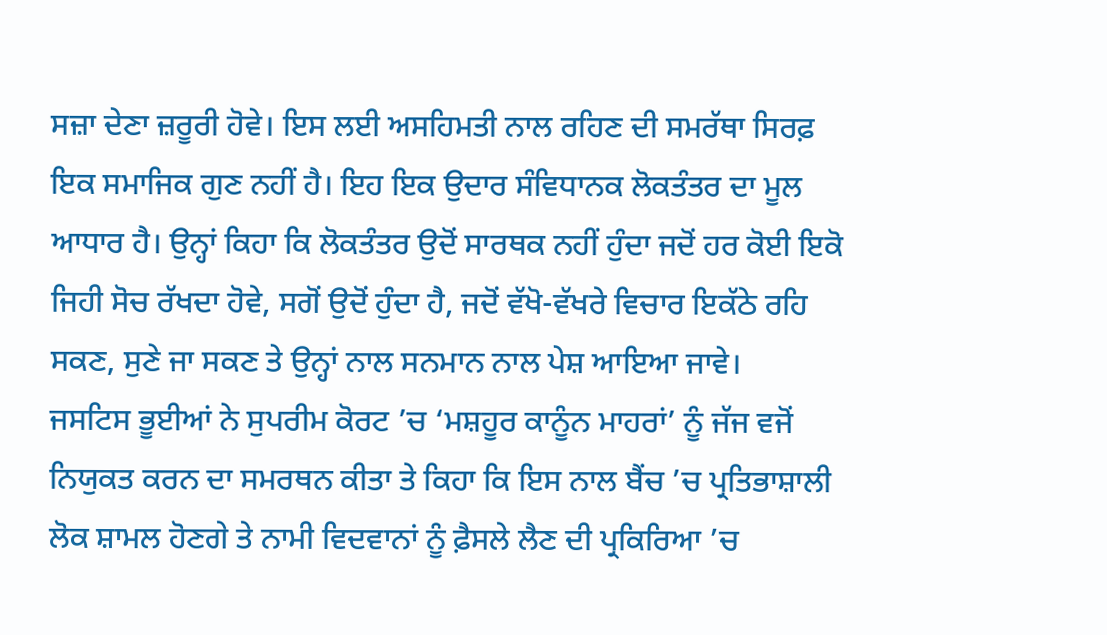ਸਜ਼ਾ ਦੇਣਾ ਜ਼ਰੂਰੀ ਹੋਵੇ। ਇਸ ਲਈ ਅਸਹਿਮਤੀ ਨਾਲ ਰਹਿਣ ਦੀ ਸਮਰੱਥਾ ਸਿਰਫ਼ ਇਕ ਸਮਾਜਿਕ ਗੁਣ ਨਹੀਂ ਹੈ। ਇਹ ਇਕ ਉਦਾਰ ਸੰਵਿਧਾਨਕ ਲੋਕਤੰਤਰ ਦਾ ਮੂਲ ਆਧਾਰ ਹੈ। ਉਨ੍ਹਾਂ ਕਿਹਾ ਕਿ ਲੋਕਤੰਤਰ ਉਦੋਂ ਸਾਰਥਕ ਨਹੀਂ ਹੁੰਦਾ ਜਦੋਂ ਹਰ ਕੋਈ ਇਕੋ ਜਿਹੀ ਸੋਚ ਰੱਖਦਾ ਹੋਵੇ, ਸਗੋਂ ਉਦੋਂ ਹੁੰਦਾ ਹੈ, ਜਦੋਂ ਵੱਖੋ-ਵੱਖਰੇ ਵਿਚਾਰ ਇਕੱਠੇ ਰਹਿ ਸਕਣ, ਸੁਣੇ ਜਾ ਸਕਣ ਤੇ ਉਨ੍ਹਾਂ ਨਾਲ ਸਨਮਾਨ ਨਾਲ ਪੇਸ਼ ਆਇਆ ਜਾਵੇ।
ਜਸਟਿਸ ਭੂਈਆਂ ਨੇ ਸੁਪਰੀਮ ਕੋਰਟ ’ਚ ‘ਮਸ਼ਹੂਰ ਕਾਨੂੰਨ ਮਾਹਰਾਂ’ ਨੂੰ ਜੱਜ ਵਜੋਂ ਨਿਯੁਕਤ ਕਰਨ ਦਾ ਸਮਰਥਨ ਕੀਤਾ ਤੇ ਕਿਹਾ ਕਿ ਇਸ ਨਾਲ ਬੈਂਚ ’ਚ ਪ੍ਰਤਿਭਾਸ਼ਾਲੀ ਲੋਕ ਸ਼ਾਮਲ ਹੋਣਗੇ ਤੇ ਨਾਮੀ ਵਿਦਵਾਨਾਂ ਨੂੰ ਫ਼ੈਸਲੇ ਲੈਣ ਦੀ ਪ੍ਰਕਿਰਿਆ ’ਚ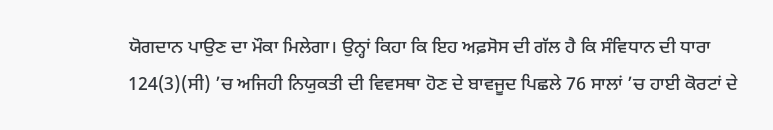ਯੋਗਦਾਨ ਪਾਉਣ ਦਾ ਮੌਕਾ ਮਿਲੇਗਾ। ਉਨ੍ਹਾਂ ਕਿਹਾ ਕਿ ਇਹ ਅਫ਼ਸੋਸ ਦੀ ਗੱਲ ਹੈ ਕਿ ਸੰਵਿਧਾਨ ਦੀ ਧਾਰਾ 124(3)(ਸੀ) ’ਚ ਅਜਿਹੀ ਨਿਯੁਕਤੀ ਦੀ ਵਿਵਸਥਾ ਹੋਣ ਦੇ ਬਾਵਜੂਦ ਪਿਛਲੇ 76 ਸਾਲਾਂ ’ਚ ਹਾਈ ਕੋਰਟਾਂ ਦੇ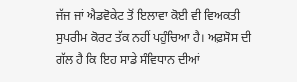ਜੱਜ ਜਾਂ ਐਡਵੋਕੇਟ ਤੋਂ ਇਲਾਵਾ ਕੋਈ ਵੀ ਵਿਅਕਤੀ ਸੁਪਰੀਮ ਕੋਰਟ ਤੱਕ ਨਹੀਂ ਪਹੁੰਚਿਆ ਹੈ। ਅਫ਼ਸੋਸ ਦੀ ਗੱਲ ਹੈ ਕਿ ਇਹ ਸਾਡੇ ਸੰਵਿਧਾਨ ਦੀਆਂ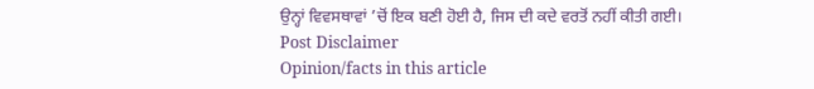ਉਨ੍ਹਾਂ ਵਿਵਸਥਾਵਾਂ ’ਚੋਂ ਇਕ ਬਣੀ ਹੋਈ ਹੈ, ਜਿਸ ਦੀ ਕਦੇ ਵਰਤੋਂ ਨਹੀਂ ਕੀਤੀ ਗਈ।
Post Disclaimer
Opinion/facts in this article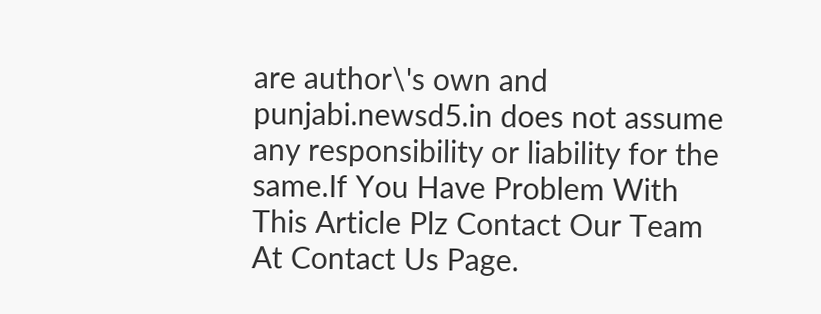are author\'s own and punjabi.newsd5.in does not assume any responsibility or liability for the same.If You Have Problem With This Article Plz Contact Our Team At Contact Us Page.